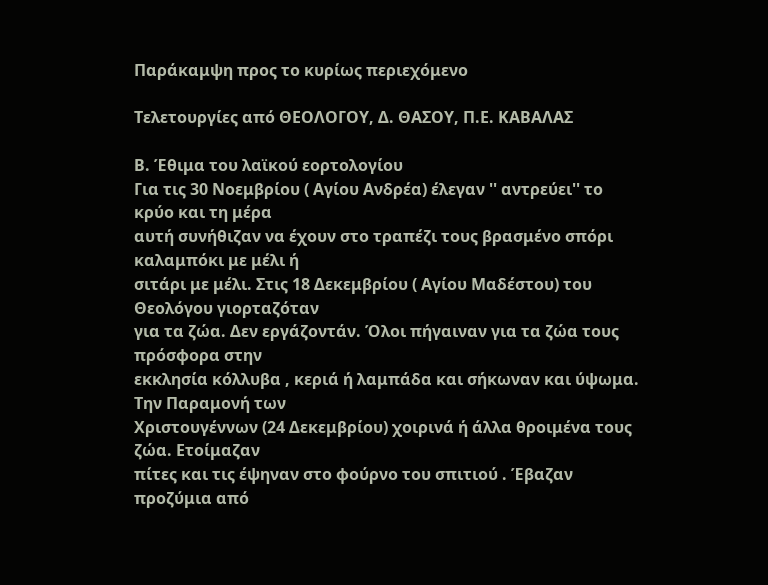Παράκαμψη προς το κυρίως περιεχόμενο

Τελετουργίες από ΘΕΟΛΟΓΟΥ, Δ. ΘΑΣΟΥ, Π.Ε. ΚΑΒΑΛΑΣ

Β. Έθιμα του λαϊκού εορτολογίου
Για τις 30 Νοεμβρίου ( Αγίου Ανδρέα) έλεγαν '' αντρεύει'' το κρύο και τη μέρα
αυτή συνήθιζαν να έχουν στο τραπέζι τους βρασμένο σπόρι καλαμπόκι με μέλι ή
σιτάρι με μέλι. Στις 18 Δεκεμβρίου ( Αγίου Μαδέστου) του Θεολόγου γιορταζόταν
για τα ζώα. Δεν εργάζοντάν. Όλοι πήγαιναν για τα ζώα τους πρόσφορα στην
εκκλησία κόλλυβα , κεριά ή λαμπάδα και σήκωναν και ύψωμα. Την Παραμονή των
Χριστουγέννων (24 Δεκεμβρίου) χοιρινά ή άλλα θροιμένα τους ζώα. Ετοίμαζαν
πίτες και τις έψηναν στο φούρνο του σπιτιού . Έβαζαν προζύμια από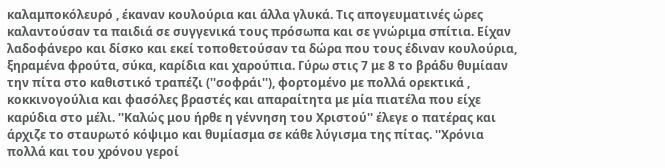καλαμποκόλευρό , έκαναν κουλούρια και άλλα γλυκά. Τις απογευματινές ώρες
καλαντούσαν τα παιδιά σε συγγενικά τους πρόσωπα και σε γνώριμα σπίτια. Είχαν
λαδοφάνερο και δίσκο και εκεί τοποθετούσαν τα δώρα που τους έδιναν κουλούρια,
ξηραμένα φρούτα, σύκα, καρίδια και χαρούπια. Γύρω στις 7 με 8 το βράδυ θυμίααν
την πίτα στο καθιστικό τραπέζι (''σοφράι''), φορτομένο με πολλά ορεκτικά ,
κοκκινογούλια και φασόλες βραστές και απαραίτητα με μία πιατέλα που είχε
καρύδια στο μέλι. ''Καλώς μου ήρθε η γέννηση του Χριστού'' έλεγε ο πατέρας και
άρχιζε το σταυρωτό κόψιμο και θυμίασμα σε κάθε λύγισμα της πίτας. ''Χρόνια
πολλά και του χρόνου γεροί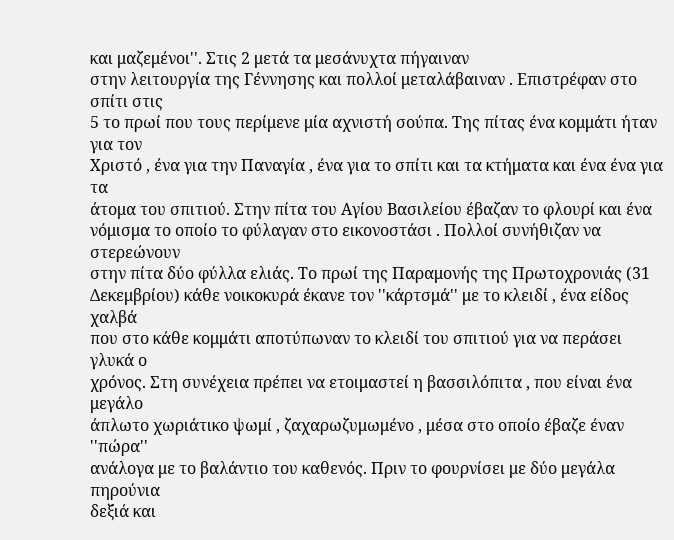και μαζεμένοι''. Στις 2 μετά τα μεσάνυχτα πήγαιναν
στην λειτουργία της Γέννησης και πολλοί μεταλάβαιναν . Επιστρέφαν στο σπίτι στις
5 το πρωί που τους περίμενε μία αχνιστή σούπα. Της πίτας ένα κομμάτι ήταν για τον
Χριστό , ένα για την Παναγία , ένα για το σπίτι και τα κτήματα και ένα ένα για τα
άτομα του σπιτιού. Στην πίτα του Αγίου Βασιλείου έβαζαν το φλουρί και ένα
νόμισμα το οποίο το φύλαγαν στο εικονοστάσι . Πολλοί συνήθιζαν να στερεώνουν
στην πίτα δύο φύλλα ελιάς. Το πρωί της Παραμονής της Πρωτοχρονιάς (31
Δεκεμβρίου) κάθε νοικοκυρά έκανε τον ''κάρτσμά'' με το κλειδί , ένα είδος χαλβά
που στο κάθε κομμάτι αποτύπωναν το κλειδί του σπιτιού για να περάσει γλυκά ο
χρόνος. Στη συνέχεια πρέπει να ετοιμαστεί η βασσιλόπιτα , που είναι ένα μεγάλο
άπλωτο χωριάτικο ψωμί , ζαχαρωζυμωμένο , μέσα στο οποίο έβαζε έναν ''πώρα''
ανάλογα με το βαλάντιο του καθενός. Πριν το φουρνίσει με δύο μεγάλα πηρούνια
δεξιά και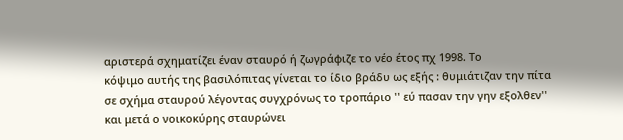αριστερά σχηματίζει έναν σταυρό ή ζωγράφιζε το νέο έτος πχ 1998. Το
κόψιμο αυτής της βασιλόπιτας γίνεται το ίδιο βράδυ ως εξής : θυμιάτιζαν την πίτα
σε σχήμα σταυρού λέγοντας συγχρόνως το τροπάριο '' εύ πασαν την γην εξολθεν''
και μετά ο νοικοκύρης σταυρώνει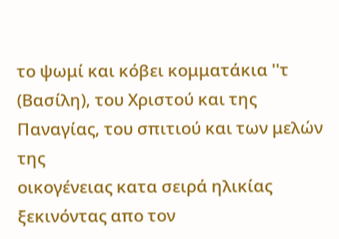το ψωμί και κόβει κομματάκια ''τ
(Βασίλη), του Χριστού και της Παναγίας, του σπιτιού και των μελών της
οικογένειας κατα σειρά ηλικίας ξεκινόντας απο τον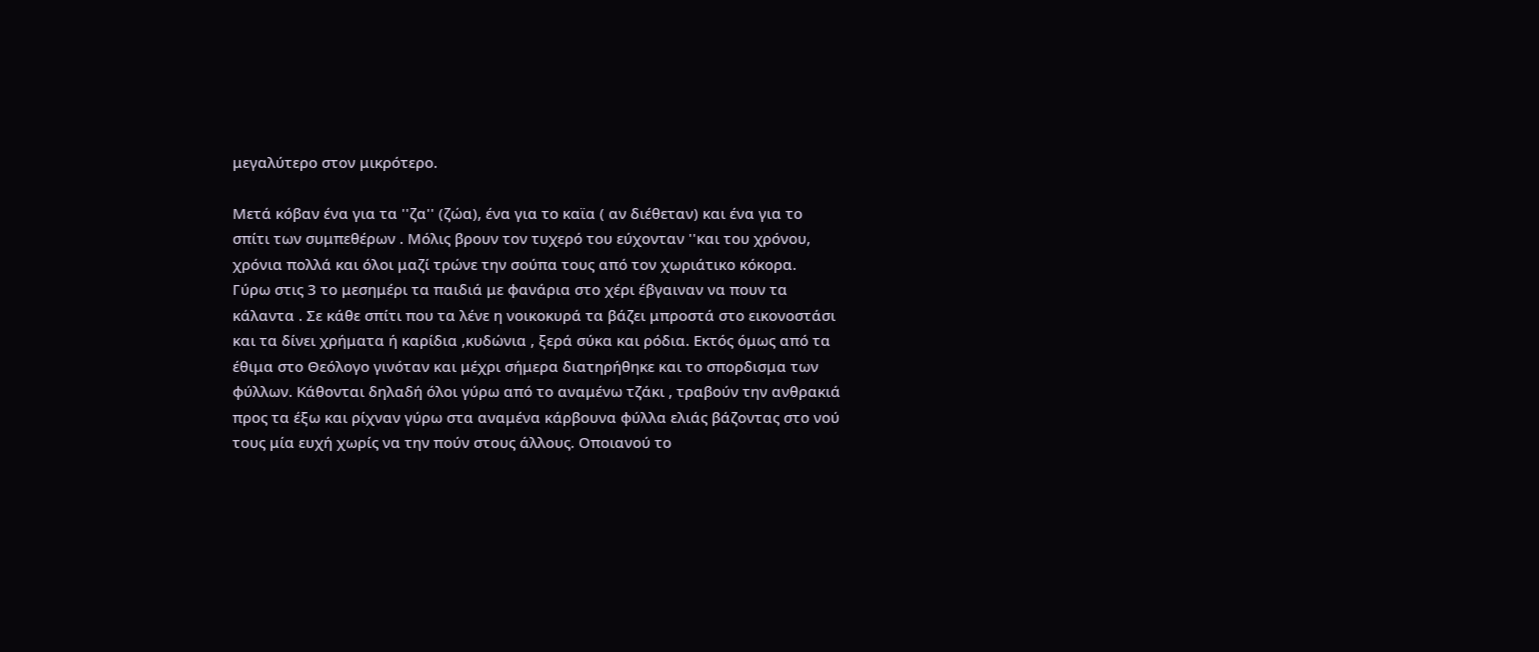μεγαλύτερο στον μικρότερο.

Μετά κόβαν ένα για τα ''ζα'' (ζώα), ένα για το καϊα ( αν διέθεταν) και ένα για το
σπίτι των συμπεθέρων . Μόλις βρουν τον τυχερό του εύχονταν ''και του χρόνου,
χρόνια πολλά και όλοι μαζί τρώνε την σούπα τους από τον χωριάτικο κόκορα.
Γύρω στις 3 το μεσημέρι τα παιδιά με φανάρια στο χέρι έβγαιναν να πουν τα
κάλαντα . Σε κάθε σπίτι που τα λένε η νοικοκυρά τα βάζει μπροστά στο εικονοστάσι
και τα δίνει χρήματα ή καρίδια ,κυδώνια , ξερά σύκα και ρόδια. Εκτός όμως από τα
έθιμα στο Θεόλογο γινόταν και μέχρι σήμερα διατηρήθηκε και το σπορδισμα των
φύλλων. Κάθονται δηλαδή όλοι γύρω από το αναμένω τζάκι , τραβούν την ανθρακιά
προς τα έξω και ρίχναν γύρω στα αναμένα κάρβουνα φύλλα ελιάς βάζοντας στο νού
τους μία ευχή χωρίς να την πούν στους άλλους. Οποιανού το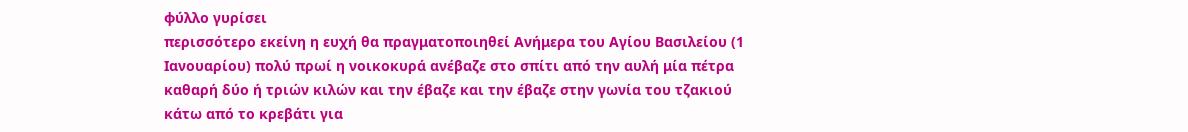φύλλο γυρίσει
περισσότερο εκείνη η ευχή θα πραγματοποιηθεί Ανήμερα του Αγίου Βασιλείου (1
Ιανουαρίου) πολύ πρωί η νοικοκυρά ανέβαζε στο σπίτι από την αυλή μία πέτρα
καθαρή δύο ή τριών κιλών και την έβαζε και την έβαζε στην γωνία του τζακιού
κάτω από το κρεβάτι για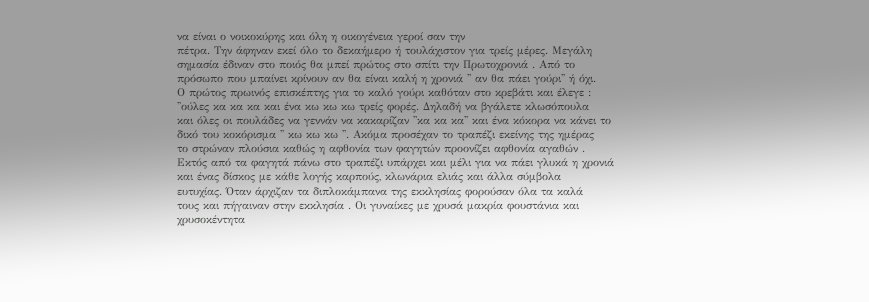να είναι ο νοικοκύρης και όλη η οικογένεια γεροί σαν την
πέτρα. Την άφηναν εκεί όλο το δεκαήμερο ή τουλάχιστον για τρείς μέρες. Μεγάλη
σημασία έδιναν στο ποιός θα μπεί πρώτος στο σπίτι την Πρωτοχρονιά . Από το
πρόσωπο που μπαίνει κρίνουν αν θα είναι καλή η χρονιά '' αν θα πάει γούρι'' ή όχι.
Ο πρώτος πρωινός επισκέπτης για το καλό γούρι καθόταν στο κρεβάτι και έλεγε :
''ούλες κα κα κα και ένα κω κω κω τρείς φορές. Δηλαδή να βγάλετε κλωσόπουλα
και όλες οι πουλάδες να γεννάν να κακαρίζαν ''κα κα κα'' και ένα κόκορα να κάνει το
δικό του κοκόρισμα '' κω κω κω ''. Ακόμα προσέχαν το τραπέζι εκείνης της ημέρας
το στρώναν πλούσια καθώς η αφθονία των φαγητών προονίζει αφθονία αγαθών .
Εκτός από τα φαγητά πάνω στο τραπέζι υπάρχει και μέλι για να πάει γλυκά η χρονιά
και ένας δίσκος με κάθε λογής καρπούς, κλωνάρια ελιάς και άλλα σύμβολα
ευτυχίας. Όταν άρχιζαν τα διπλοκάμπανα της εκκλησίας φορούσαν όλα τα καλά
τους και πήγαιναν στην εκκλησία . Οι γυναίκες με χρυσά μακρία φουστάνια και
χρυσοκέντητα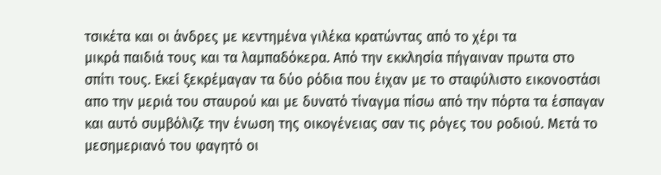τσικέτα και οι άνδρες με κεντημένα γιλέκα κρατώντας από το χέρι τα
μικρά παιδιά τους και τα λαμπαδόκερα. Από την εκκλησία πήγαιναν πρωτα στο
σπίτι τους. Εκεί ξεκρέμαγαν τα δύο ρόδια που έιχαν με το σταφύλιστο εικονοστάσι
απο την μεριά του σταυρού και με δυνατό τίναγμα πίσω από την πόρτα τα έσπαγαν
και αυτό συμβόλιζε την ένωση της οικογένειας σαν τις ρόγες του ροδιού. Μετά το
μεσημεριανό του φαγητό οι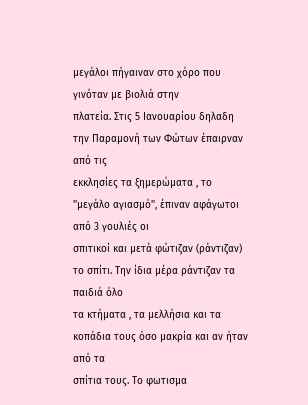μεγάλοι πήγαιναν στο χόρο που γινόταν με βιολιά στην
πλατεία. Στις 5 Ιανουαρίου δηλαδη την Παραμονή των Φώτων έπαιρναν από τις
εκκλησίες τα ξημερώματα , το ''μεγάλο αγιασμό'', έπιναν αφάγωτοι από 3 γουλιές οι
σπιτικοί και μετά φώτιζαν (ράντιζαν) το σπίτι. Την ίδια μέρα ράντιζαν τα παιδιά όλο
τα κτήματα , τα μελλήσια και τα κοπάδια τους όσο μακρία και αν ήταν από τα
σπίτια τους. Το φωτισμα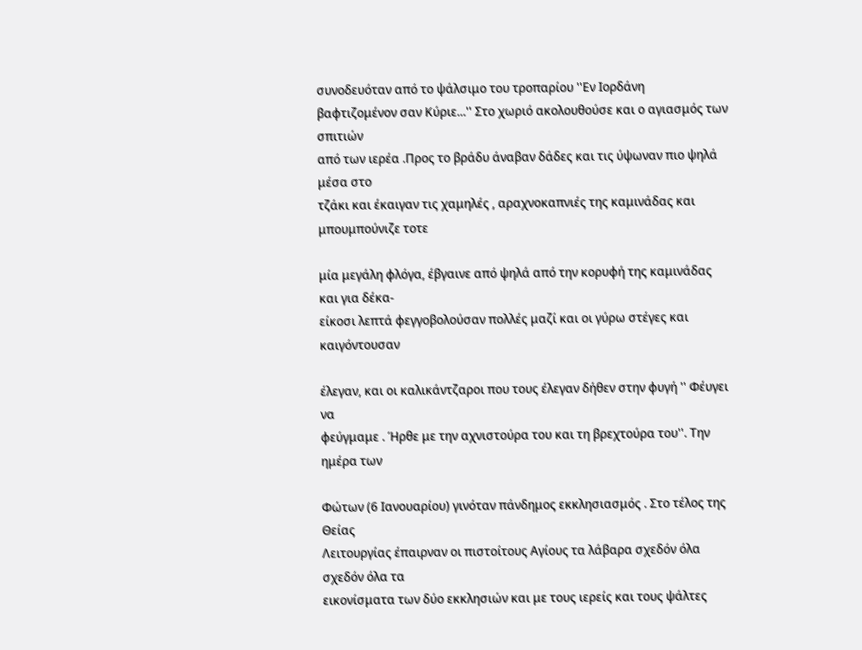συνοδευόταν από το ψάλσιμο του τροπαρίου ''Εν Ιορδάνη
βαφτιζομένον σαν Κύριε...'' Στο χωριό ακολουθούσε και ο αγιασμός των σπιτιών
από των ιερέα .Προς το βράδυ άναβαν δάδες και τις ύψωναν πιο ψηλά μέσα στο
τζάκι και έκαιγαν τις χαμηλές , αραχνοκαπνιές της καμινάδας και μπουμπούνιζε τοτε

μία μεγάλη φλόγα, έβγαινε από ψηλά από την κορυφή της καμινάδας και για δέκα-
είκοσι λεπτά φεγγοβολούσαν πολλές μαζί και οι γύρω στέγες και καιγόντουσαν

έλεγαν, και οι καλικάντζαροι που τους έλεγαν δήθεν στην φυγή '' Φέυγει να
φεύγμαμε . Ήρθε με την αχνιστούρα του και τη βρεχτούρα του''. Την ημέρα των

Φώτων (6 Ιανουαρίου) γινόταν πάνδημος εκκλησιασμός . Στο τέλος της Θείας
Λειτουργίας έπαιρναν οι πιστοίτους Αγίους τα λάβαρα σχεδόν όλα σχεδόν όλα τα
εικονίσματα των δύο εκκλησιών και με τους ιερείς και τους ψάλτες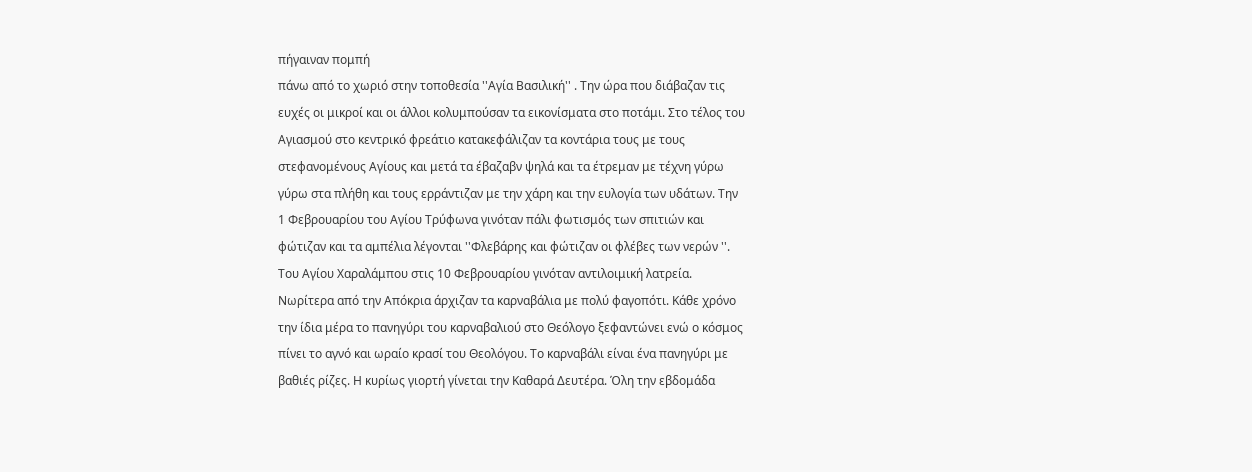πήγαιναν πομπή
πάνω από το χωριό στην τοποθεσία ''Αγία Βασιλική'' . Την ώρα που διάβαζαν τις
ευχές οι μικροί και οι άλλοι κολυμπούσαν τα εικονίσματα στο ποτάμι. Στο τέλος του
Αγιασμού στο κεντρικό φρεάτιο κατακεφάλιζαν τα κοντάρια τους με τους
στεφανομένους Αγίους και μετά τα έβαζαβν ψηλά και τα έτρεμαν με τέχνη γύρω
γύρω στα πλήθη και τους ερράντιζαν με την χάρη και την ευλογία των υδάτων. Την
1 Φεβρουαρίου του Αγίου Τρύφωνα γινόταν πάλι φωτισμός των σπιτιών και
φώτιζαν και τα αμπέλια λέγονται ''Φλεβάρης και φώτιζαν οι φλέβες των νερών ''.
Του Αγίου Χαραλάμπου στις 10 Φεβρουαρίου γινόταν αντιλοιμική λατρεία.
Νωρίτερα από την Απόκρια άρχιζαν τα καρναβάλια με πολύ φαγοπότι. Κάθε χρόνο
την ίδια μέρα το πανηγύρι του καρναβαλιού στο Θεόλογο ξεφαντώνει ενώ ο κόσμος
πίνει το αγνό και ωραίο κρασί του Θεολόγου. Το καρναβάλι είναι ένα πανηγύρι με
βαθιές ρίζες. Η κυρίως γιορτή γίνεται την Καθαρά Δευτέρα. Όλη την εβδομάδα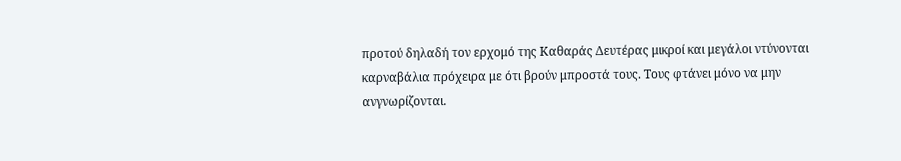προτού δηλαδή τον ερχομό της Καθαράς Δευτέρας μικροί και μεγάλοι ντύνονται
καρναβάλια πρόχειρα με ότι βρούν μπροστά τους. Τους φτάνει μόνο να μην
ανγνωρίζονται.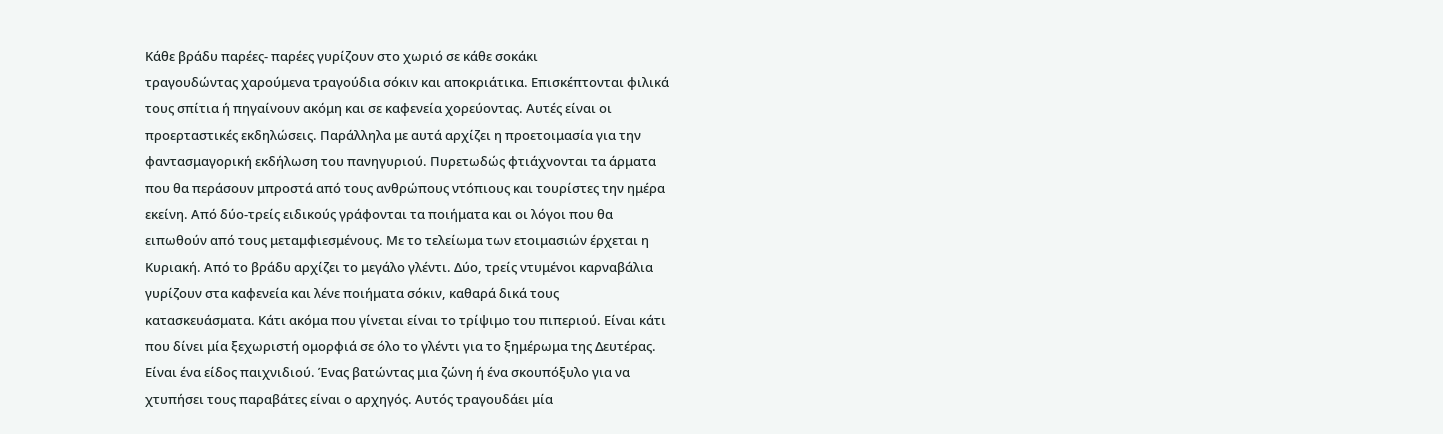Κάθε βράδυ παρέες- παρέες γυρίζουν στο χωριό σε κάθε σοκάκι
τραγουδώντας χαρούμενα τραγούδια σόκιν και αποκριάτικα. Επισκέπτονται φιλικά
τους σπίτια ή πηγαίνουν ακόμη και σε καφενεία χορεύοντας. Αυτές είναι οι
προερταστικές εκδηλώσεις. Παράλληλα με αυτά αρχίζει η προετοιμασία για την
φαντασμαγορική εκδήλωση του πανηγυριού. Πυρετωδώς φτιάχνονται τα άρματα
που θα περάσουν μπροστά από τους ανθρώπους ντόπιους και τουρίστες την ημέρα
εκείνη. Από δύο-τρείς ειδικούς γράφονται τα ποιήματα και οι λόγοι που θα
ειπωθούν από τους μεταμφιεσμένους. Με το τελείωμα των ετοιμασιών έρχεται η
Κυριακή. Από το βράδυ αρχίζει το μεγάλο γλέντι. Δύο, τρείς ντυμένοι καρναβάλια
γυρίζουν στα καφενεία και λένε ποιήματα σόκιν, καθαρά δικά τους
κατασκευάσματα. Κάτι ακόμα που γίνεται είναι το τρίψιμο του πιπεριού. Είναι κάτι
που δίνει μία ξεχωριστή ομορφιά σε όλο το γλέντι για το ξημέρωμα της Δευτέρας.
Είναι ένα είδος παιχνιδιού. Ένας βατώντας μια ζώνη ή ένα σκουπόξυλο για να
χτυπήσει τους παραβάτες είναι ο αρχηγός. Αυτός τραγουδάει μία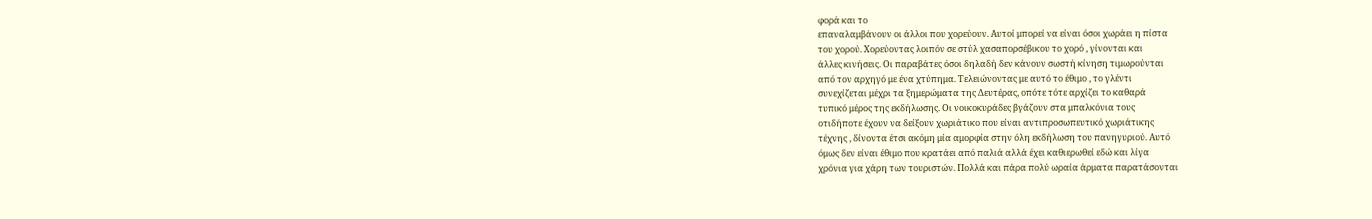φορά και το
επαναλαμβάνουν οι άλλοι που χορεύουν. Αυτοί μπορεί να είναι όσοι χωράει η πίστα
του χορού. Χορεύοντας λοιπόν σε στύλ χασαπορσέβικου το χορό , γίνονται και
άλλες κινήσεις. Οι παραβάτες όσοι δηλαδή δεν κάνουν σωστή κίνηση τιμωρούνται
από τον αρχηγό με ένα χτύπημα. Τελειώνοντας με αυτό το έθιμο , το γλέντι
συνεχίζεται μέχρι τα ξημερώματα της Δευτέρας, οπότε τότε αρχίζει το καθαρά
τυπικό μέρος της εκδήλωσης. Οι νοικοκυράδες βγάζουν στα μπαλκόνια τους
οτιδήποτε έχουν να δείξουν χωριάτικο που είναι αντιπροσωπευτικό χωριάτικης
τέχνης , δίνοντα έτσι ακόμη μία αμορφία στην όλη εκδήλωση του πανηγυριού. Αυτό
όμως δεν είναι έθιμο που κρατάει από παλιά αλλά έχει καθιερωθεί εδώ και λίγα
χρόνια για χάρη των τουριστών. Πολλά και πάρα πολύ ωραία άρματα παρατάσονται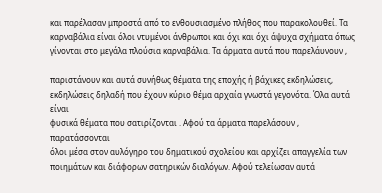και παρέλασαν μπροστά από το ενθουσιασμένο πλήθος που παρακολουθεί. Τα
καρναβάλια είναι όλοι ντυμένοι άνθρωποι και όχι και όχι άψυχα σχήματα όπως
γίνονται στο μεγάλα πλούσια καρναβάλια. Τα άρματα αυτά που παρελάυνουν ,

παριστάνουν και αυτά συνήθως θέματα της εποχής ή βάχικες εκδηλώσεις,
εκδηλώσεις δηλαδή που έχουν κύριο θέμα αρχαία γνωστά γεγονότα. Όλα αυτά είναι
φυσικά θέματα που σατιρίζονται . Αφού τα άρματα παρελάσουν , παρατάσσονται
όλοι μέσα στον αυλόγηρο του δηματικού σχολείου και αρχίζει απαγγελία των
ποιημάτων και διάφορων σατηρικών διαλόγων. Αφού τελείωσαν αυτά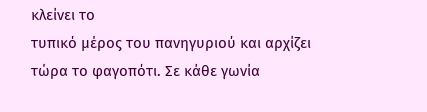κλείνει το
τυπικό μέρος του πανηγυριού και αρχίζει τώρα το φαγοπότι. Σε κάθε γωνία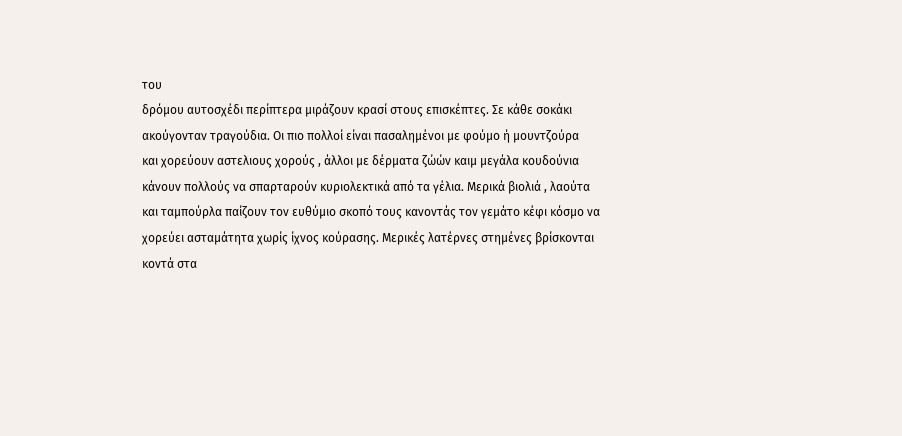του
δρόμου αυτοσχέδι περίπτερα μιράζουν κρασί στους επισκέπτες. Σε κάθε σοκάκι
ακούγονταν τραγούδια. Οι πιο πολλοί είναι πασαλημένοι με φούμο ή μουντζούρα
και χορεύουν αστελιους χορούς , άλλοι με δέρματα ζώών καιμ μεγάλα κουδούνια
κάνουν πολλούς να σπαρταρούν κυριολεκτικά από τα γέλια. Μερικά βιολιά , λαούτα
και ταμπούρλα παίζουν τον ευθύμιο σκοπό τους κανοντάς τον γεμάτο κέφι κόσμο να
χορεύει ασταμάτητα χωρίς ίχνος κούρασης. Μερικές λατέρνες στημένες βρίσκονται
κοντά στα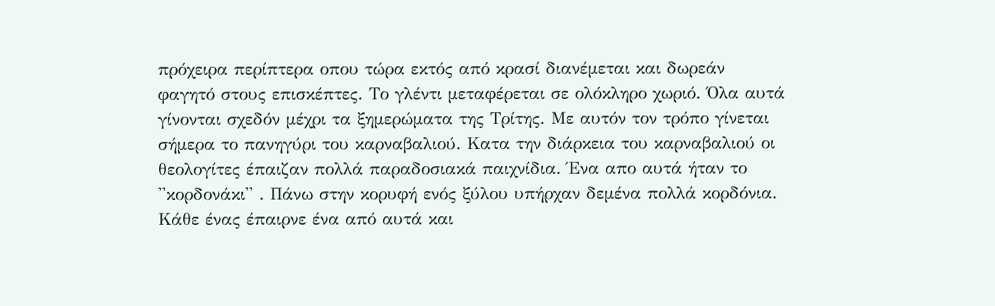πρόχειρα περίπτερα οπου τώρα εκτός από κρασί διανέμεται και δωρεάν
φαγητό στους επισκέπτες. Το γλέντι μεταφέρεται σε ολόκληρο χωριό. Όλα αυτά
γίνονται σχεδόν μέχρι τα ξημερώματα της Τρίτης. Με αυτόν τον τρόπο γίνεται
σήμερα το πανηγύρι του καρναβαλιού. Κατα την διάρκεια του καρναβαλιού οι
θεολογίτες έπαιζαν πολλά παραδοσιακά παιχνίδια. Ένα απο αυτά ήταν το
''κορδονάκι'' . Πάνω στην κορυφή ενός ξύλου υπήρχαν δεμένα πολλά κορδόνια.
Κάθε ένας έπαιρνε ένα από αυτά και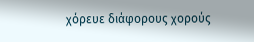χόρευε διάφορους χορούς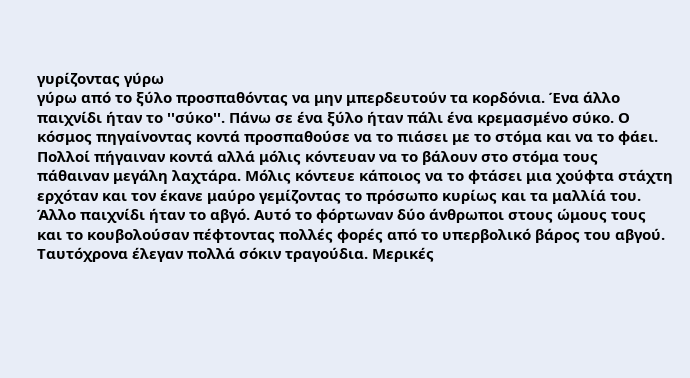γυρίζοντας γύρω
γύρω από το ξύλο προσπαθόντας να μην μπερδευτούν τα κορδόνια. Ένα άλλο
παιχνίδι ήταν το ''σύκο''. Πάνω σε ένα ξύλο ήταν πάλι ένα κρεμασμένο σύκο. Ο
κόσμος πηγαίνοντας κοντά προσπαθούσε να το πιάσει με το στόμα και να το φάει.
Πολλοί πήγαιναν κοντά αλλά μόλις κόντευαν να το βάλουν στο στόμα τους
πάθαιναν μεγάλη λαχτάρα. Μόλις κόντευε κάποιος να το φτάσει μια χούφτα στάχτη
ερχόταν και τον έκανε μαύρο γεμίζοντας το πρόσωπο κυρίως και τα μαλλίά του.
Άλλο παιχνίδι ήταν το αβγό. Αυτό το φόρτωναν δύο άνθρωποι στους ώμους τους
και το κουβολούσαν πέφτοντας πολλές φορές από το υπερβολικό βάρος του αβγού.
Ταυτόχρονα έλεγαν πολλά σόκιν τραγούδια. Μερικές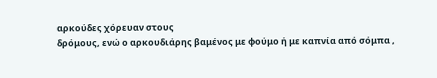αρκούδες χόρευαν στους
δρόμους, ενώ ο αρκουδιάρης βαμένος με φούμο ή με καπνία από σόμπα ,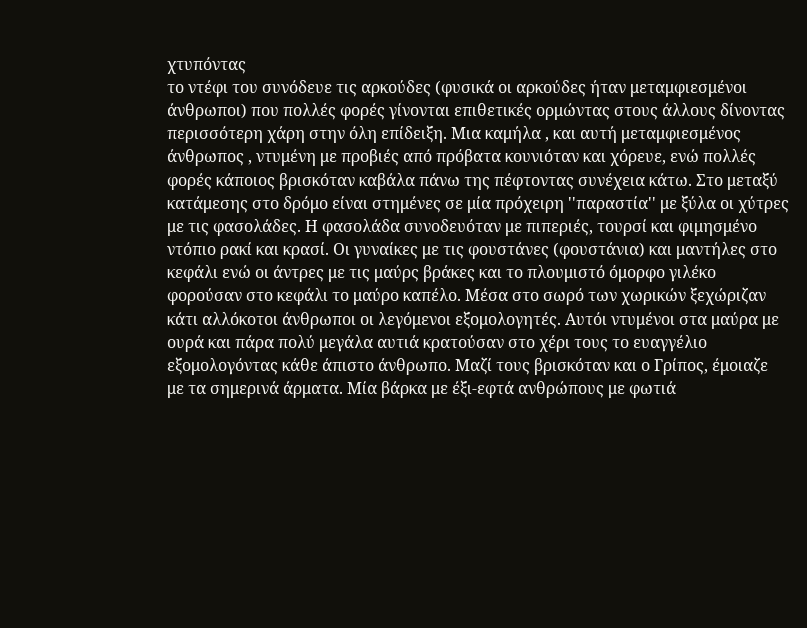χτυπόντας
το ντέφι του συνόδευε τις αρκούδες (φυσικά οι αρκούδες ήταν μεταμφιεσμένοι
άνθρωποι) που πολλές φορές γίνονται επιθετικές ορμώντας στους άλλους δίνοντας
περισσότερη χάρη στην όλη επίδειξη. Μια καμήλα , και αυτή μεταμφιεσμένος
άνθρωπος , ντυμένη με προβιές από πρόβατα κουνιόταν και χόρευε, ενώ πολλές
φορές κάποιος βρισκόταν καβάλα πάνω της πέφτοντας συνέχεια κάτω. Στο μεταξύ
κατάμεσης στο δρόμο είναι στημένες σε μία πρόχειρη ''παραστία'' με ξύλα οι χύτρες
με τις φασολάδες. Η φασολάδα συνοδευόταν με πιπεριές, τουρσί και φιμησμένο
ντόπιο ρακί και κρασί. Οι γυναίκες με τις φουστάνες (φουστάνια) και μαντήλες στο
κεφάλι ενώ οι άντρες με τις μαύρς βράκες και το πλουμιστό όμορφο γιλέκο
φορούσαν στο κεφάλι το μαύρο καπέλο. Μέσα στο σωρό των χωρικών ξεχώριζαν
κάτι αλλόκοτοι άνθρωποι οι λεγόμενοι εξομολογητές. Αυτόι ντυμένοι στα μαύρα με
ουρά και πάρα πολύ μεγάλα αυτιά κρατούσαν στο χέρι τους το ευαγγέλιο
εξομολογόντας κάθε άπιστο άνθρωπο. Μαζί τους βρισκόταν και ο Γρίπος, έμοιαζε
με τα σημερινά άρματα. Μία βάρκα με έξι-εφτά ανθρώπους με φωτιά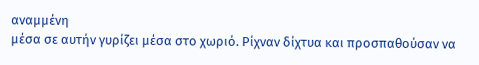αναμμένη
μέσα σε αυτήν γυρίζει μέσα στο χωριό. Ρίχναν δίχτυα και προσπαθούσαν να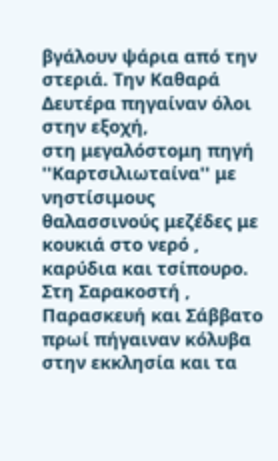βγάλουν ψάρια από την στεριά. Την Καθαρά Δευτέρα πηγαίναν όλοι στην εξοχή,
στη μεγαλόστομη πηγή ''Καρτσιλιωταίνα'' με νηστίσιμους θαλασσινούς μεζέδες με
κουκιά στο νερό , καρύδια και τσίπουρο. Στη Σαρακοστή , Παρασκευή και Σάββατο
πρωί πήγαιναν κόλυβα στην εκκλησία και τα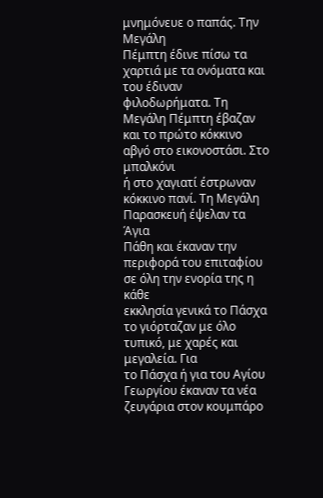μνημόνευε ο παπάς. Την Μεγάλη
Πέμπτη έδινε πίσω τα χαρτιά με τα ονόματα και του έδιναν φιλοδωρήματα. Τη
Μεγάλη Πέμπτη έβαζαν και το πρώτο κόκκινο αβγό στο εικονοστάσι. Στο μπαλκόνι
ή στο χαγιατί έστρωναν κόκκινο πανί. Τη Μεγάλη Παρασκευή έψελαν τα Άγια
Πάθη και έκαναν την περιφορά του επιταφίου σε όλη την ενορία της η κάθε
εκκλησία γενικά το Πάσχα το γιόρταζαν με όλο τυπικό, με χαρές και μεγαλεία. Για
το Πάσχα ή για του Αγίου Γεωργίου έκαναν τα νέα ζευγάρια στον κουμπάρο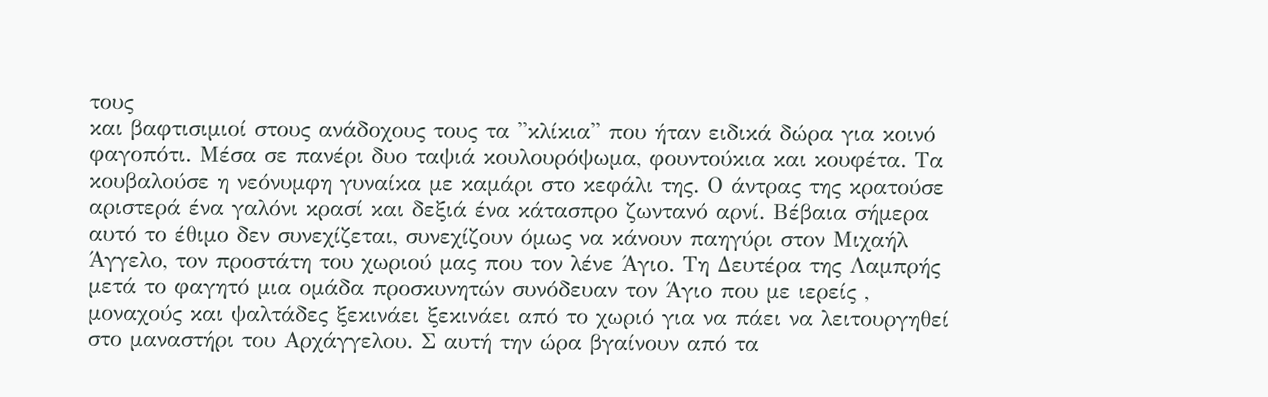τους
και βαφτισιμιοί στους ανάδοχους τους τα ''κλίκια'' που ήταν ειδικά δώρα για κοινό
φαγοπότι. Μέσα σε πανέρι δυο ταψιά κουλουρόψωμα, φουντούκια και κουφέτα. Τα
κουβαλούσε η νεόνυμφη γυναίκα με καμάρι στο κεφάλι της. Ο άντρας της κρατούσε
αριστερά ένα γαλόνι κρασί και δεξιά ένα κάτασπρο ζωντανό αρνί. Βέβαια σήμερα
αυτό το έθιμο δεν συνεχίζεται, συνεχίζουν όμως να κάνουν παηγύρι στον Μιχαήλ
Άγγελο, τον προστάτη του χωριού μας που τον λένε Άγιο. Τη Δευτέρα της Λαμπρής
μετά το φαγητό μια ομάδα προσκυνητών συνόδευαν τον Άγιο που με ιερείς ,
μοναχούς και ψαλτάδες ξεκινάει ξεκινάει από το χωριό για να πάει να λειτουργηθεί
στο μαναστήρι του Αρχάγγελου. Σ αυτή την ώρα βγαίνουν από τα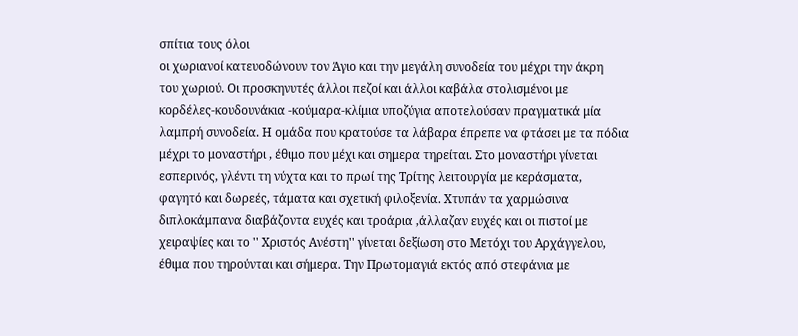σπίτια τους όλοι
οι χωριανοί κατευοδώνουν τον Άγιο και την μεγάλη συνοδεία του μέχρι την άκρη
του χωριού. Οι προσκηνυτές άλλοι πεζοί και άλλοι καβάλα στολισμένοι με
κορδέλες-κουδουνάκια -κούμαρα-κλίμια υποζύγια αποτελούσαν πραγματικά μία
λαμπρή συνοδεία. Η ομάδα που κρατούσε τα λάβαρα έπρεπε να φτάσει με τα πόδια
μέχρι το μοναστήρι , έθιμο που μέχι και σημερα τηρείται. Στο μοναστήρι γίνεται
εσπερινός, γλέντι τη νύχτα και το πρωί της Τρίτης λειτουργία με κεράσματα,
φαγητό και δωρεές, τάματα και σχετική φιλοξενία. Χτυπάν τα χαρμώσινα
διπλοκάμπανα διαβάζοντα ευχές και τροάρια ,άλλαζαν ευχές και οι πιστοί με
χειραψίες και το '' Χριστός Ανέστη'' γίνεται δεξίωση στο Μετόχι του Αρχάγγελου,
έθιμα που τηρούνται και σήμερα. Την Πρωτομαγιά εκτός από στεφάνια με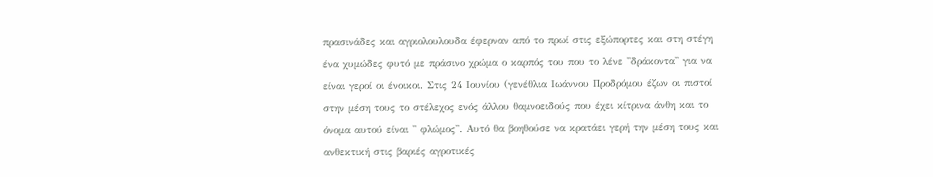πρασινάδες και αγριολουλουδα έφερναν από το πρωί στις εξώπορτες και στη στέγη
ένα χυμώδες φυτό με πράσινο χρώμα ο καρπός του που το λένε ''δράκοντα'' για να
είναι γεροί οι ένοικοι. Στις 24 Ιουνίου (γενέθλια Ιωάννου Προδρόμου έζων οι πιστοί
στην μέση τους το στέλεχος ενός άλλου θαμνοειδούς που έχει κίτρινα άνθη και το
όνομα αυτού είναι '' φλώμος''. Αυτό θα βοηθούσε να κρατάει γερή την μέση τους και
ανθεκτική στις βαριές αγροτικές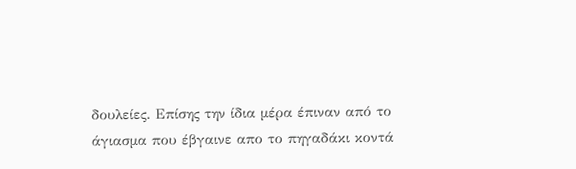δουλείες. Επίσης την ίδια μέρα έπιναν από το
άγιασμα που έβγαινε απο το πηγαδάκι κοντά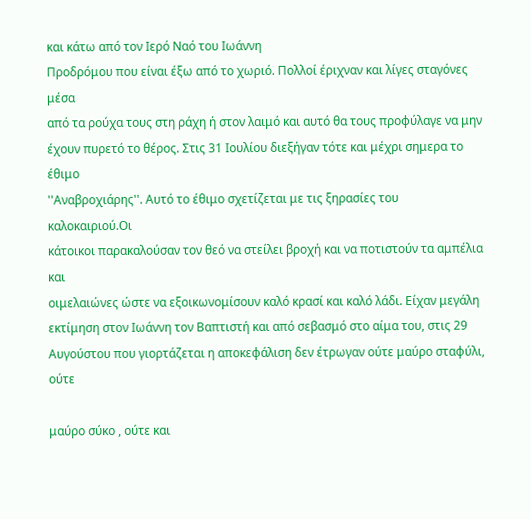και κάτω από τον Ιερό Ναό του Ιωάννη
Προδρόμου που είναι έξω από το χωριό. Πολλοί έριχναν και λίγες σταγόνες μέσα
από τα ρούχα τους στη ράχη ή στον λαιμό και αυτό θα τους προφύλαγε να μην
έχουν πυρετό το θέρος. Στις 31 Ιουλίου διεξήγαν τότε και μέχρι σημερα το έθιμο
''Αναβροχιάρης''. Αυτό το έθιμο σχετίζεται με τις ξηρασίες του καλοκαιριού.Οι
κάτοικοι παρακαλούσαν τον θεό να στείλει βροχή και να ποτιστούν τα αμπέλια και
οιμελαιώνες ώστε να εξοικωνομίσουν καλό κρασί και καλό λάδι. Είχαν μεγάλη
εκτίμηση στον Ιωάννη τον Βαπτιστή και από σεβασμό στο αίμα του, στις 29
Αυγούστου που γιορτάζεται η αποκεφάλιση δεν έτρωγαν ούτε μαύρο σταφύλι, ούτε

μαύρο σύκο , ούτε και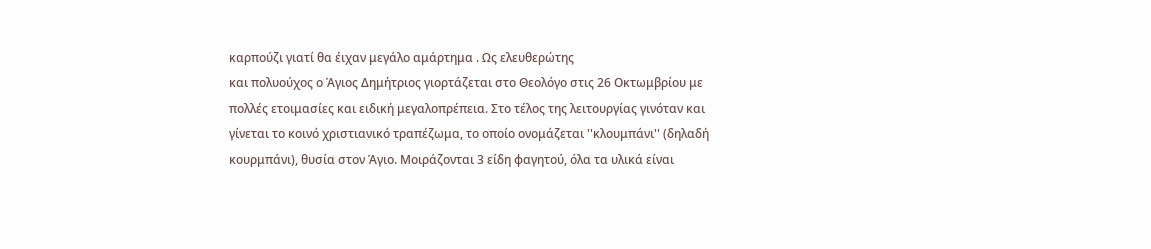καρπούζι γιατί θα έιχαν μεγάλο αμάρτημα . Ως ελευθερώτης
και πολυούχος ο Άγιος Δημήτριος γιορτάζεται στο Θεολόγο στις 26 Οκτωμβρίου με
πολλές ετοιμασίες και ειδική μεγαλοπρέπεια. Στο τέλος της λειτουργίας γινόταν και
γίνεται το κοινό χριστιανικό τραπέζωμα, το οποίο ονομάζεται ''κλουμπάνι'' (δηλαδή
κουρμπάνι), θυσία στον Άγιο. Μοιράζονται 3 είδη φαγητού, όλα τα υλικά είναι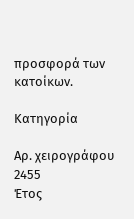προσφορά των κατοίκων.

Κατηγορία

Αρ. χειρογράφου
2455
Έτος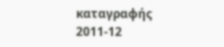καταγραφής
2011-12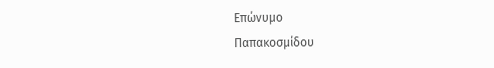Επώνυμο
Παπακοσμίδου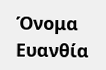Όνομα
Ευανθία